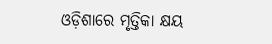ଓଡ଼ିଶାରେ ମୃତ୍ତିକା କ୍ଷୟ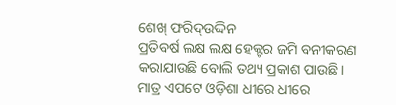ଶେଖ୍‌ ଫରିଦ୍‌ଉଦ୍ଦିନ
ପ୍ରତିବର୍ଷ ଲକ୍ଷ ଲକ୍ଷ ହେକ୍ଟର ଜମି ବନୀକରଣ କରାଯାଉଛି ବୋଲି ତଥ୍ୟ ପ୍ରକାଶ ପାଉଛି। ମାତ୍ର ଏପଟେ ଓଡ଼ିଶା ଧୀରେ ଧୀରେ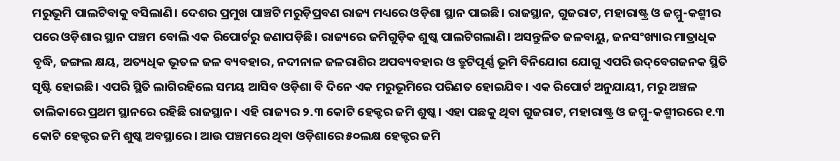ମରୁଭୂମି ପାଲଟିବାକୁ ବସିଲାଣି। ଦେଶର ପ୍ରମୁଖ ପାଞ୍ଚଟି ମରୁଡ଼ିପ୍ରବଣ ରାଜ୍ୟ ମଧ୍ୟରେ ଓଡ଼ିଶା ସ୍ଥାନ ପାଇଛି। ରାଜସ୍ଥାନ, ଗୁଜରାଟ, ମହାରାଷ୍ଟ୍ର ଓ ଜମ୍ମୁ-କଶ୍ମୀର ପରେ ଓଡ଼ିଶାର ସ୍ଥାନ ପଞ୍ଚମ ବୋଲି ଏକ ରିପୋର୍ଟରୁ ଜଣାପଡ଼ିଛି। ରାଜ୍ୟରେ ଜମିଗୁଡ଼ିକ ଶୁଷ୍କ ପାଲଟିଗଲାଣି। ଅସନ୍ତୁଳିତ ଜଳବାୟୁ, ଜନସଂଖ୍ୟାର ମାତ୍ରାଧିକ ବୃଦ୍ଧି, ଜଙ୍ଗଲ କ୍ଷୟ, ଅତ୍ୟଧିକ ଭୂତଳ ଜଳ ବ୍ୟବହାର, ନଦୀନାଳ ଜଳରାଶିର ଅପବ୍ୟବହାର ଓ ତ୍ରୁଟିପୂର୍ଣ୍ଣ ଭୂମି ବିନିଯୋଗ ଯୋଗୁ ଏପରି ଉଦ୍‌ବେଗଜନକ ସ୍ଥିତି ସୃଷ୍ଟି ହୋଇଛି। ଏପରି ସ୍ଥିତି ଲାଗିରହିଲେ ସମୟ ଆସିବ ଓଡ଼ିଶା ବି ଦିନେ ଏକ ମରୁଭୂମିରେ ପରିଣତ ହୋଇଯିବ। ଏକ ରିପୋର୍ଟ ଅନୁଯାୟୀ, ମରୁ ଅଞ୍ଚଳ ତାଲିକାରେ ପ୍ରଥମ ସ୍ଥାନରେ ରହିଛି ରାଜସ୍ଥାନ। ଏହି ରାଜ୍ୟର ୨.୩ କୋଟି ହେକ୍ଟର ଜମି ଶୁଷ୍କ। ଏହା ପଛକୁ ଥିବା ଗୁଜରାଟ, ମହାରାଷ୍ଟ୍ର ଓ ଜମ୍ମୁ-କଶ୍ମୀରରେ ୧.୩ କୋଟି ହେକ୍ଟର ଜମି ଶୁଷ୍କ ଅବସ୍ଥାରେ। ଆଉ ପଞ୍ଚମରେ ଥିବା ଓଡ଼ିଶାରେ ୫୦ଲକ୍ଷ ହେକ୍ଟର ଜମି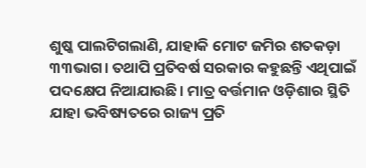ଶୁଷ୍କ ପାଲଟିଗଲାଣି, ଯାହାକି ମୋଟ ଜମିର ଶତକଡ଼ା ୩୩ଭାଗ। ତଥାପି ପ୍ରତିବର୍ଷ ସରକାର କହୁଛନ୍ତି ଏଥିପାଇଁ ପଦକ୍ଷେପ ନିଆଯାଉଛି। ମାତ୍ର ବର୍ତ୍ତମାନ ଓଡ଼ିଶାର ସ୍ଥିତି ଯାହା ଭବିଷ୍ୟତରେ ରାଜ୍ୟ ପ୍ରତି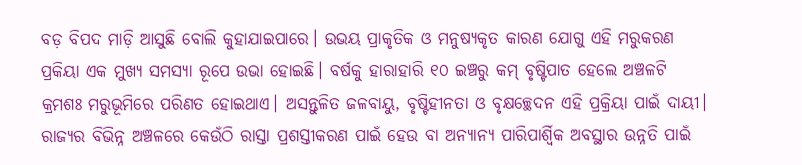ବଡ଼ ବିପଦ ମାଡ଼ି ଆସୁଛି ବୋଲି କୁହାଯାଇପାରେ। ଉଭୟ ପ୍ରାକୃତିକ ଓ ମନୁଷ୍ୟକୃତ କାରଣ ଯୋଗୁ ଏହି ମରୁକରଣ ପ୍ରକିୟା ଏକ ମୁଖ୍ୟ ସମସ୍ୟା ରୂପେ ଉଭା ହୋଇଛି। ବର୍ଷକୁ ହାରାହାରି ୧୦ ଇଞ୍ଚରୁ କମ୍‌ ବୃଷ୍ଟିପାତ ହେଲେ ଅଞ୍ଚଳଟି କ୍ରମଶଃ ମରୁଭୂମିରେ ପରିଣତ ହୋଇଥାଏ। ଅସନ୍ତୁଳିତ ଜଳବାୟୁ, ବୃଷ୍ଟିହୀନତା ଓ ବୃକ୍ଷଚ୍ଛେଦନ ଏହି ପ୍ରକ୍ରିୟା ପାଇଁ ଦାୟୀ। ରାଜ୍ୟର ବିଭିନ୍ନ ଅଞ୍ଚଳରେ କେଉଁଠି ରାସ୍ତା ପ୍ରଶସ୍ତୀକରଣ ପାଇଁ ହେଉ ବା ଅନ୍ୟାନ୍ୟ ପାରିପାର୍ଶ୍ୱିକ ଅବସ୍ଥାର ଉନ୍ନତି ପାଇଁ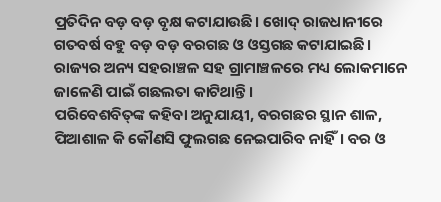ପ୍ରତିଦିନ ବଡ଼ ବଡ଼ ବୃକ୍ଷ କଟାଯାଉଛି। ଖୋଦ୍‌ ରାଜଧାନୀରେ ଗତବର୍ଷ ବହୁ ବଡ଼ ବଡ଼ ବରଗଛ ଓ ଓସ୍ତଗଛ କଟାଯାଇଛି। ରାଜ୍ୟର ଅନ୍ୟ ସହରାଞ୍ଚଳ ସହ ଗ୍ରାମାଞ୍ଚଳରେ ମଧ୍ୟ ଲୋକମାନେ ଜାଳେଣି ପାଇଁ ଗଛଲତା କାଟିଥାନ୍ତି।
ପରିବେଶବିତ୍‌ଙ୍କ କହିବା ଅନୁଯାୟୀ, ବରଗଛର ସ୍ଥାନ ଶାଳ, ପିଆଶାଳ କି କୌଣସି ଫୁଲଗଛ ନେଇପାରିବ ନାହିଁ। ବର ଓ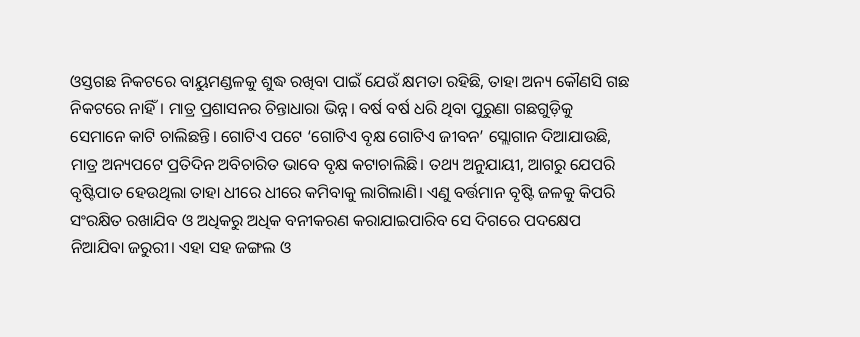ଓସ୍ତଗଛ ନିକଟରେ ବାୟୁମଣ୍ଡଳକୁ ଶୁଦ୍ଧ ରଖିବା ପାଇଁ ଯେଉଁ କ୍ଷମତା ରହିଛି, ତାହା ଅନ୍ୟ କୌଣସି ଗଛ ନିକଟରେ ନାହିଁ। ମାତ୍ର ପ୍ରଶାସନର ଚିନ୍ତାଧାରା ଭିନ୍ନ। ବର୍ଷ ବର୍ଷ ଧରି ଥିବା ପୁରୁଣା ଗଛଗୁଡ଼ିକୁ ସେମାନେ କାଟି ଚାଲିଛନ୍ତି। ଗୋଟିଏ ପଟେ ‘ଗୋଟିଏ ବୃକ୍ଷ ଗୋଟିଏ ଜୀବନ’ ସ୍ଲୋଗାନ ଦିଆଯାଉଛି, ମାତ୍ର ଅନ୍ୟପଟେ ପ୍ରତିଦିନ ଅବିଚାରିତ ଭାବେ ବୃକ୍ଷ କଟାଚାଲିଛି। ତଥ୍ୟ ଅନୁଯାୟୀ, ଆଗରୁ ଯେପରି ବୃଷ୍ଟିପାତ ହେଉଥିଲା ତାହା ଧୀରେ ଧୀରେ କମିବାକୁ ଲାଗିଲାଣି। ଏଣୁ ବର୍ତ୍ତମାନ ବୃଷ୍ଟି ଜଳକୁ କିପରି ସଂରକ୍ଷିତ ରଖାଯିବ ଓ ଅଧିକରୁ ଅଧିକ ବନୀକରଣ କରାଯାଇପାରିବ ସେ ଦିଗରେ ପଦକ୍ଷେପ ନିଆଯିବା ଜରୁରୀ। ଏହା ସହ ଜଙ୍ଗଲ ଓ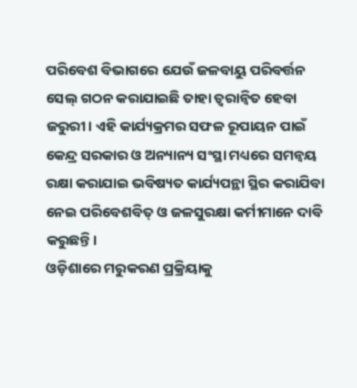ପରିବେଶ ବିଭାଗରେ ଯେଉଁ ଜଳବାୟୁ ପରିବର୍ତ୍ତନ ସେଲ୍‌ ଗଠନ କରାଯାଇଛି ତାହା ତ୍ୱରାନ୍ବିତ ହେବା ଜରୁରୀ। ଏହି କାର୍ଯ୍ୟକ୍ରମର ସଫଳ ରୂପାୟନ ପାଇଁ କେନ୍ଦ୍ର ସରକାର ଓ ଅନ୍ୟାନ୍ୟ ସଂସ୍ଥା ମଧ୍ୟରେ ସମନ୍ବୟ ରକ୍ଷା କରାଯାଇ ଭବିଷ୍ୟତ କାର୍ଯ୍ୟପନ୍ଥା ସ୍ଥିର କରାଯିବା ନେଇ ପରିବେଶବିତ୍‌ ଓ ଜଳସୁରକ୍ଷା କର୍ମୀମାନେ ଦାବି କରୁଛନ୍ତି।
ଓଡ଼ିଶାରେ ମରୁକରଣ ପ୍ରକ୍ରିୟାକୁ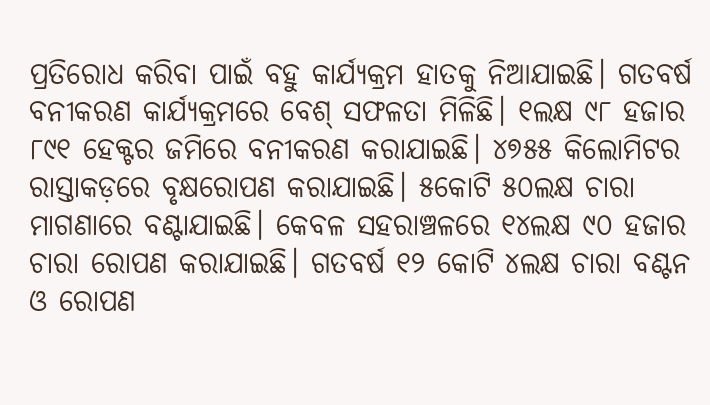ପ୍ରତିରୋଧ କରିବା ପାଇଁ ବହୁ କାର୍ଯ୍ୟକ୍ରମ ହାତକୁ ନିଆଯାଇଛି। ଗତବର୍ଷ ବନୀକରଣ କାର୍ଯ୍ୟକ୍ରମରେ ବେଶ୍‌ ସଫଳତା ମିଳିଛି। ୧ଲକ୍ଷ ୯୮ ହଜାର ୮୯୧ ହେକ୍ଟର ଜମିରେ ବନୀକରଣ କରାଯାଇଛି। ୪୭୫୫ କିଲୋମିଟର ରାସ୍ତାକଡ଼ରେ ବୃକ୍ଷରୋପଣ କରାଯାଇଛି। ୫କୋଟି ୫୦ଲକ୍ଷ ଚାରା ମାଗଣାରେ ବଣ୍ଟାଯାଇଛି। କେବଳ ସହରାଞ୍ଚଳରେ ୧୪ଲକ୍ଷ ୯୦ ହଜାର ଚାରା ରୋପଣ କରାଯାଇଛି। ଗତବର୍ଷ ୧୨ କୋଟି ୪ଲକ୍ଷ ଚାରା ବଣ୍ଟନ ଓ ରୋପଣ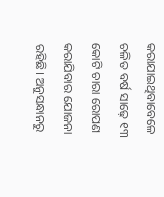କରାଯାଇଥିବାବେଳେ ଚଳିତ ବର୍ଷ ସାଢ଼େ ୧୩ କୋଟି ଚାରା ରୋପଣ କରାଯିବାର ଯୋଜନା ରହିଛି। ଅନୁସନ୍ଧାନରୁ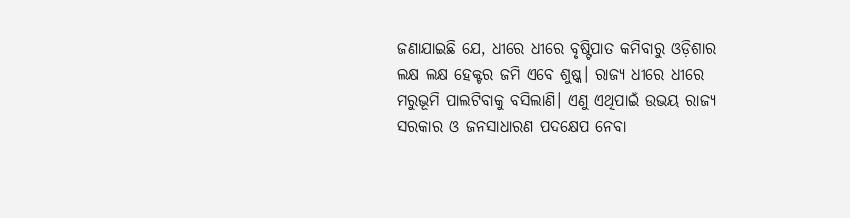ଜଣାଯାଇଛି ଯେ, ଧୀରେ ଧୀରେ ବୃଷ୍ଟିପାତ କମିବାରୁ ଓଡ଼ିଶାର ଲକ୍ଷ ଲକ୍ଷ ହେକ୍ଟର ଜମି ଏବେ ଶୁଷ୍କ। ରାଜ୍ୟ ଧୀରେ ଧୀରେ ମରୁଭୂମି ପାଲଟିବାକୁ ବସିଲାଣି। ଏଣୁ ଏଥିପାଇଁ ଉଭୟ ରାଜ୍ୟ ସରକାର ଓ ଜନସାଧାରଣ ପଦକ୍ଷେପ ନେବା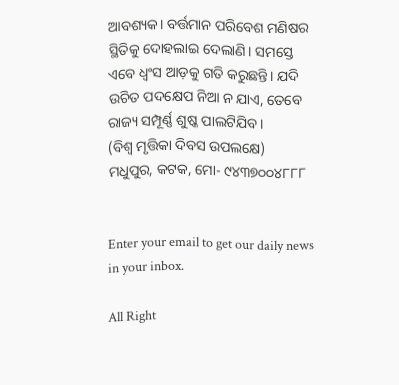ଆବଶ୍ୟକ। ବର୍ତ୍ତମାନ ପରିବେଶ ମଣିଷର ସ୍ଥିତିକୁ ଦୋହଲାଇ ଦେଲାଣି। ସମସ୍ତେ ଏବେ ଧ୍ୱଂସ ଆଡ଼କୁ ଗତି କରୁଛନ୍ତି। ଯଦି ଉଚିତ ପଦକ୍ଷେପ ନିଆ ନ ଯାଏ, ତେବେ ରାଜ୍ୟ ସମ୍ପୂର୍ଣ୍ଣ ଶୁଷ୍କ ପାଲଟିଯିବ।
(ବିଶ୍ୱ ମୃତ୍ତିକା ଦିବସ ଉପଲକ୍ଷେ)
ମଧୁପୁର, କଟକ, ମୋ- ୯୪୩୭୦୦୪୮୮୮


Enter your email to get our daily news in your inbox.

All Right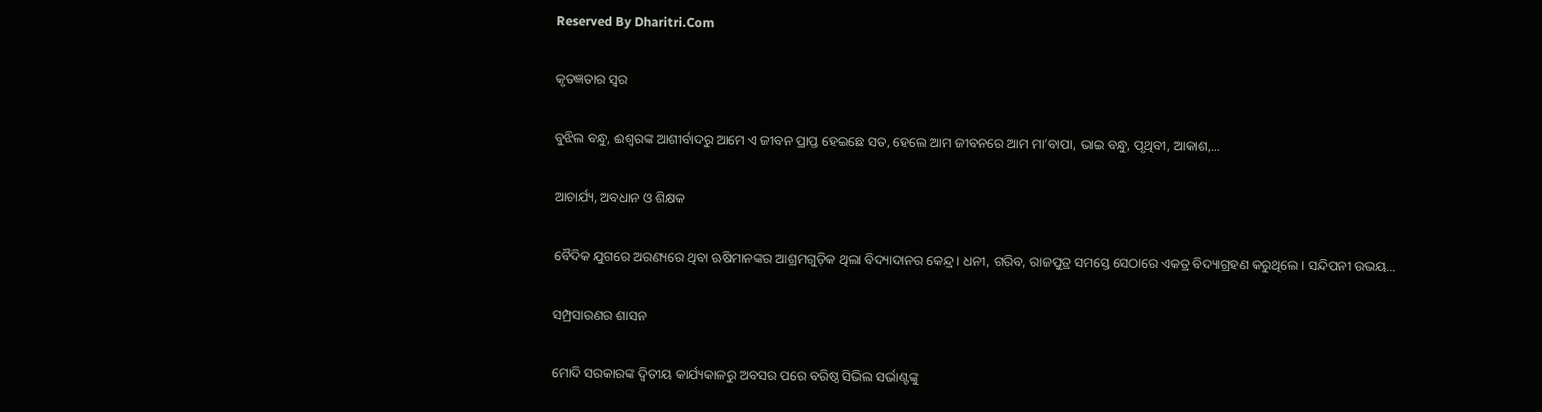Reserved By Dharitri.Com

କୃତଜ୍ଞତାର ସ୍ବର

ବୁଝିଲ ବନ୍ଧୁ, ଈଶ୍ବରଙ୍କ ଆଶୀର୍ବାଦରୁ ଆମେ ଏ ଜୀବନ ପ୍ରାପ୍ତ ହେଇଛେ ସତ, ହେଲେ ଆମ ଜୀବନରେ ଆମ ମା’ବାପା, ଭାଇ ବନ୍ଧୁ, ପୃଥିବୀ, ଆକାଶ,...

ଆଚାର୍ଯ୍ୟ, ଅବଧାନ ଓ ଶିକ୍ଷକ

ବୈଦିକ ଯୁଗରେ ଅରଣ୍ୟରେ ଥିବା ଋଷିମାନଙ୍କର ଆଶ୍ରମଗୁଡ଼ିକ ଥିଲା ବିଦ୍ୟାଦାନର କେନ୍ଦ୍ର। ଧନୀ, ଗରିବ, ରାଜପୁତ୍ର ସମସ୍ତେ ସେଠାରେ ଏକତ୍ର ବିଦ୍ୟାଗ୍ରହଣ କରୁଥିଲେ। ସନ୍ଦିପନୀ ଉଭୟ...

ସମ୍ପ୍ରସାରଣର ଶାସନ

ମୋଦି ସରକାରଙ୍କ ଦ୍ୱିତୀୟ କାର୍ଯ୍ୟକାଳରୁ ଅବସର ପରେ ବରିଷ୍ଠ ସିଭିଲ ସର୍ଭାଣ୍ଟଙ୍କୁ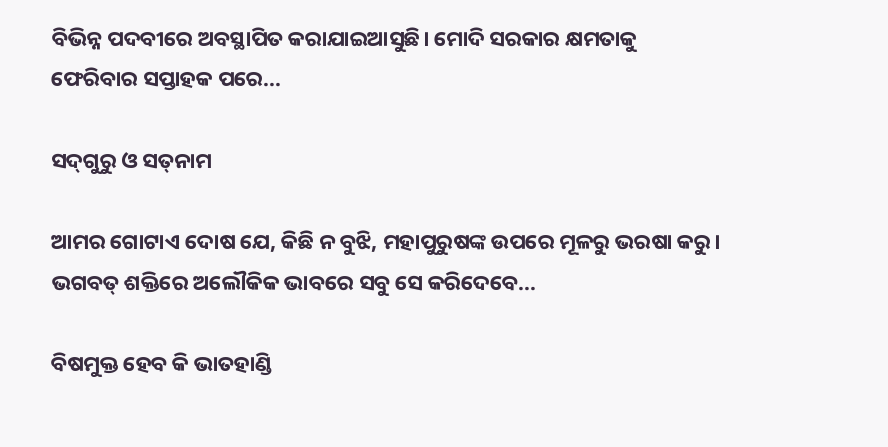ବିଭିନ୍ନ ପଦବୀରେ ଅବସ୍ଥାପିତ କରାଯାଇଆସୁଛି। ମୋଦି ସରକାର କ୍ଷମତାକୁ ଫେରିବାର ସପ୍ତାହକ ପରେ...

ସଦ୍‌ଗୁରୁ ଓ ସତ୍‌ନାମ

ଆମର ଗୋଟାଏ ଦୋଷ ଯେ, କିଛି ନ ବୁଝି, ମହାପୁରୁଷଙ୍କ ଉପରେ ମୂଳରୁ ଭରଷା କରୁ। ଭଗବତ୍‌ ଶକ୍ତିରେ ଅଲୌକିକ ଭାବରେ ସବୁ ସେ କରିଦେବେ...

ବିଷମୁକ୍ତ ହେବ କି ଭାତହାଣ୍ଡି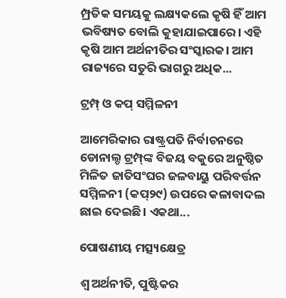ମ୍ପ୍ରତିକ ସମୟକୁ ଲକ୍ଷ୍ୟକଲେ କୃଷି ହିଁ ଆମ ଭବିଷ୍ୟତ ବୋଲି କୁହାଯାଇପାରେ। ଏହି କୃଷି ଆମ ଅର୍ଥନୀତିର ସଂସ୍କାରକ। ଆମ ରାଜ୍ୟରେ ସତୁରି ଭାଗରୁ ଅଧିକ...

ଟ୍ରମ୍ପ୍‌ ଓ କପ୍‌ ସମ୍ମିଳନୀ

ଆମେରିକାର ରାଷ୍ଟ୍ରପତି ନିର୍ବାଚନରେ ଡୋନାଲ୍ଡ ଟ୍ରମ୍ପ୍‌ଙ୍କ ବିଜୟ ବକୁରେ ଅନୁଷ୍ଠିତ ମିଳିତ ଜାତିସଂଘର ଜଳବାୟୁ ପରିବର୍ତ୍ତନ ସମ୍ମିଳନୀ (କପ୍‌୨୯) ଉପରେ କଳାବାଦଲ ଛାଇ ଦେଇଛି। ଏକଥା...

ପୋଷଣୀୟ ମତ୍ସ୍ୟକ୍ଷେତ୍ର

ଶ୍ୱ ଅର୍ଥନୀତି, ପୁଷ୍ଟିକର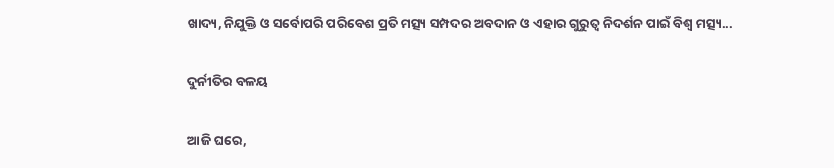ଖାଦ୍ୟ, ନିଯୁକ୍ତି ଓ ସର୍ବୋପରି ପରିବେଶ ପ୍ରତି ମତ୍ସ୍ୟ ସମ୍ପଦର ଅବଦାନ ଓ ଏହାର ଗୁରୁତ୍ୱ ନିଦର୍ଶନ ପାଇଁ ବିଶ୍ୱ ମତ୍ସ୍ୟ...

ଦୁର୍ନୀତିର ବଳୟ

ଆଜି ଘରେ,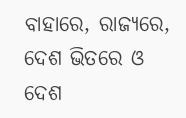ବାହାରେ, ରାଜ୍ୟରେ, ଦେଶ ଭିତରେ ଓ ଦେଶ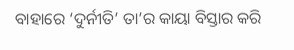ବାହାରେ ‘ଦୁର୍ନୀତି’ ତା’ର କାୟା ବିସ୍ତାର କରି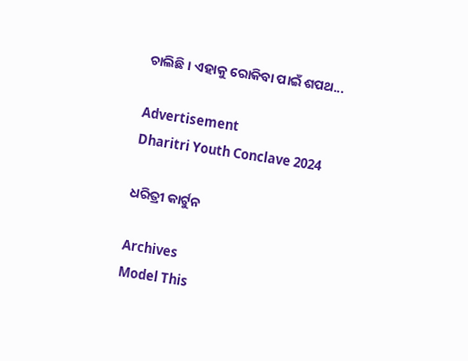ଚାଲିଛି। ଏହାକୁ ରୋକିବା ପାଇଁ ଶପଥ...

Advertisement
Dharitri Youth Conclave 2024

ଧରିତ୍ରୀ କାର୍ଟୁନ

Archives
Model This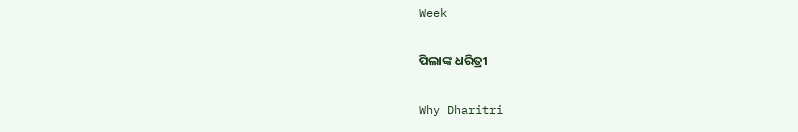Week

ପିଲାଙ୍କ ଧରିତ୍ରୀ

Why Dharitri